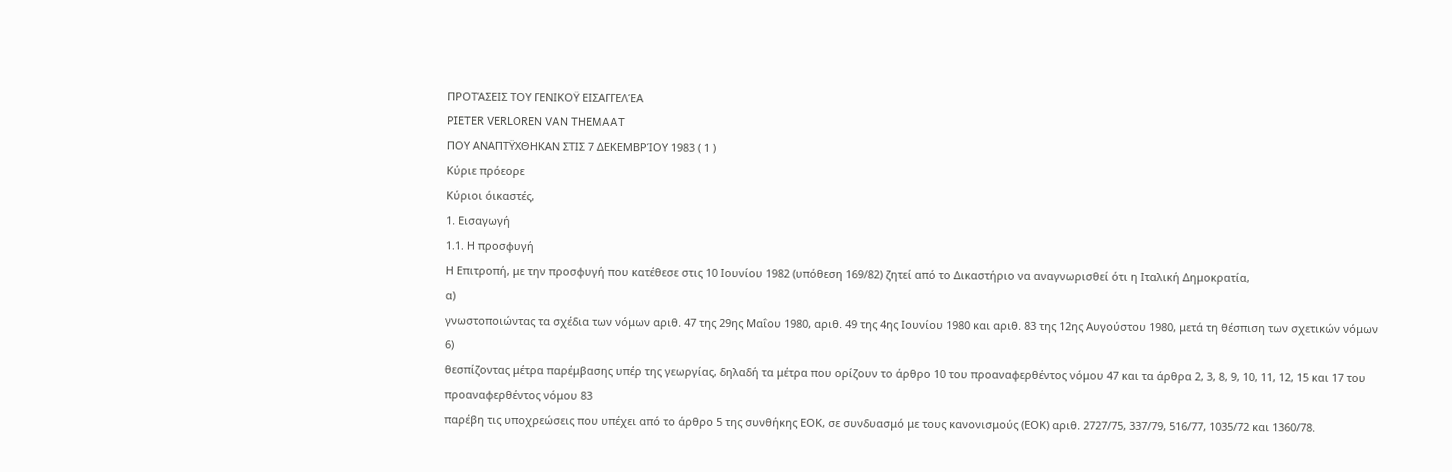ΠΡΟΤΆΣΕΙΣ ΤΟΥ ΓΕΝΙΚΟΫ ΕΙΣΑΓΓΕΛΈΑ
PIETER VERLOREN VAN THEMAAT
ΠΟΥ ΑΝΑΠΤΫΧΘΗΚΑΝ ΣΤΙΣ 7 ΔΕΚΕΜΒΡΊΟΥ 1983 ( 1 )
Κύριε πρόεορε
Κύριοι όικαστές,
1. Εισαγωγή
1.1. Η προσφυγή
Η Επιτροπή, με την προσφυγή που κατέθεσε στις 10 Ιουνίου 1982 (υπόθεση 169/82) ζητεί από το Δικαστήριο να αναγνωρισθεί ότι η Ιταλική Δημοκρατία,
α)
γνωστοποιώντας τα σχέδια των νόμων αριθ. 47 της 29ης Μαΐου 1980, αριθ. 49 της 4ης Ιουνίου 1980 και αριθ. 83 της 12ης Αυγούστου 1980, μετά τη θέσπιση των σχετικών νόμων
6)
θεσπίζοντας μέτρα παρέμβασης υπέρ της γεωργίας, δηλαδή τα μέτρα που ορίζουν το άρθρο 10 του προαναφερθέντος νόμου 47 και τα άρθρα 2, 3, 8, 9, 10, 11, 12, 15 και 17 του προαναφερθέντος νόμου 83
παρέβη τις υποχρεώσεις που υπέχει από το άρθρο 5 της συνθήκης ΕΟΚ, σε συνδυασμό με τους κανονισμούς (ΕΟΚ) αριθ. 2727/75, 337/79, 516/77, 1035/72 και 1360/78.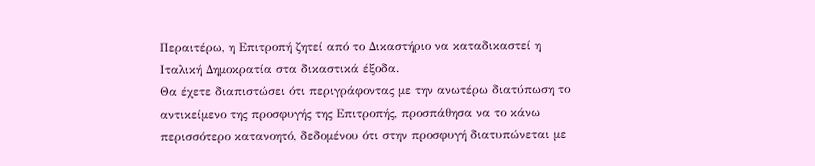Περαιτέρω, η Επιτροπή ζητεί από το Δικαστήριο να καταδικαστεί η Ιταλική Δημοκρατία στα δικαστικά έξοδα.
Θα έχετε διαπιστώσει ότι περιγράφοντας με την ανωτέρω διατύπωση το αντικείμενο της προσφυγής της Επιτροπής, προσπάθησα να το κάνω περισσότερο κατανοητό, δεδομένου ότι στην προσφυγή διατυπώνεται με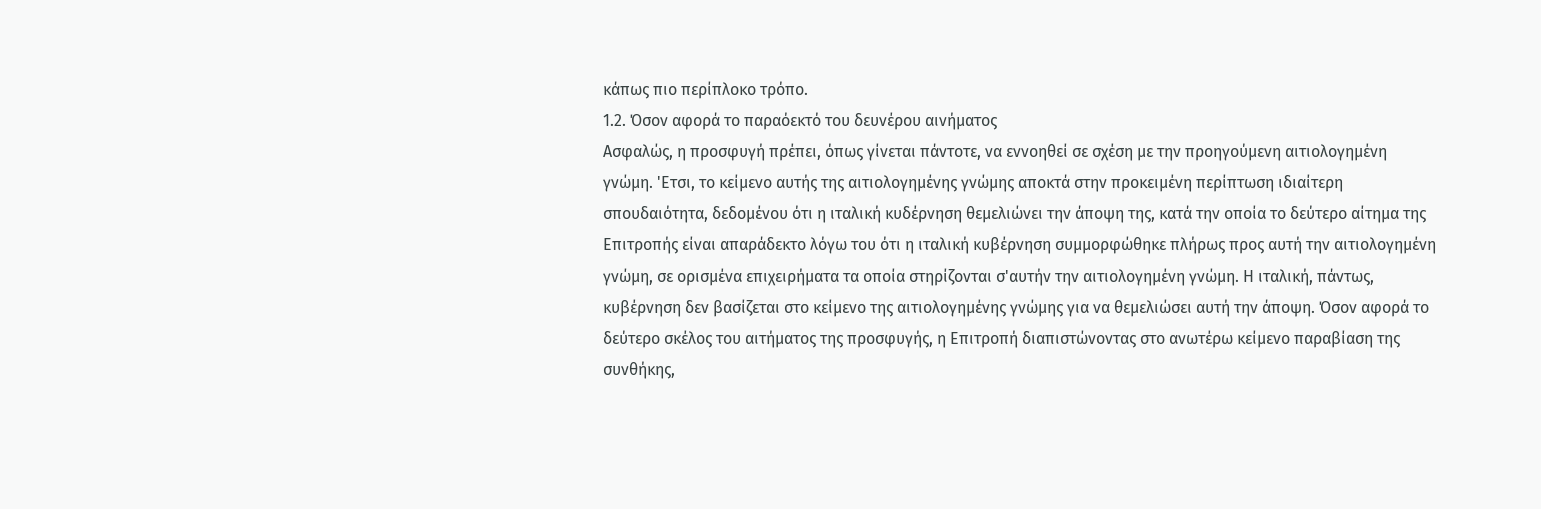κάπως πιο περίπλοκο τρόπο.
1.2. Όσον αφορά το παραόεκτό του δευνέρου αινήματος
Ασφαλώς, η προσφυγή πρέπει, όπως γίνεται πάντοτε, να εννοηθεί σε σχέση με την προηγούμενη αιτιολογημένη γνώμη. 'Ετσι, το κείμενο αυτής της αιτιολογημένης γνώμης αποκτά στην προκειμένη περίπτωση ιδιαίτερη σπουδαιότητα, δεδομένου ότι η ιταλική κυδέρνηση θεμελιώνει την άποψη της, κατά την οποία το δεύτερο αίτημα της Επιτροπής είναι απαράδεκτο λόγω του ότι η ιταλική κυβέρνηση συμμορφώθηκε πλήρως προς αυτή την αιτιολογημένη γνώμη, σε ορισμένα επιχειρήματα τα οποία στηρίζονται σ'αυτήν την αιτιολογημένη γνώμη. Η ιταλική, πάντως, κυβέρνηση δεν βασίζεται στο κείμενο της αιτιολογημένης γνώμης για να θεμελιώσει αυτή την άποψη. Όσον αφορά το δεύτερο σκέλος του αιτήματος της προσφυγής, η Επιτροπή διαπιστώνοντας στο ανωτέρω κείμενο παραβίαση της συνθήκης,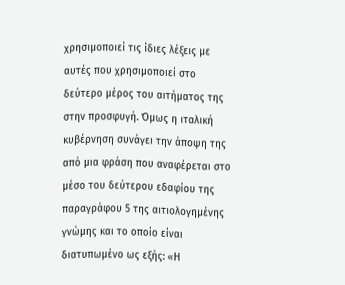χρησιμοποιεί τις ίδιες λέξεις με αυτές που χρησιμοποιεί στο δεύτερο μέρος του αιτήματος της στην προσφυγή. Όμως η ιταλική κυβέρνηση συνάγει την άποψη της από μια φράση που αναφέρεται στο μέσο του δεύτερου εδαφίου της παραγράφου 5 της αιτιολογημένης γνώμης και το οποίο είναι διατυπωμένο ως εξής: «Η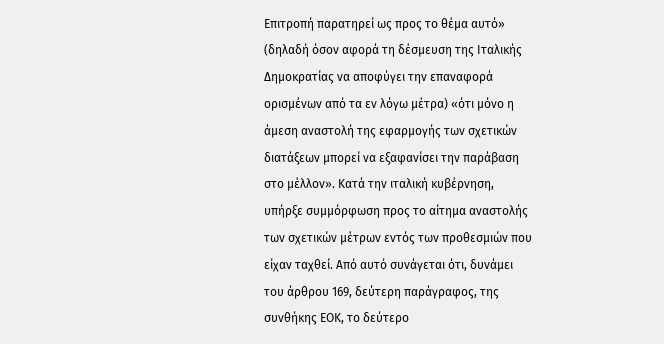Επιτροπή παρατηρεί ως προς το θέμα αυτό» (δηλαδή όσον αφορά τη δέσμευση της Ιταλικής Δημοκρατίας να αποφύγει την επαναφορά ορισμένων από τα εν λόγω μέτρα) «ότι μόνο η άμεση αναστολή της εφαρμογής των σχετικών διατάξεων μπορεί να εξαφανίσει την παράβαση στο μέλλον». Κατά την ιταλική κυβέρνηση, υπήρξε συμμόρφωση προς το αίτημα αναστολής των σχετικών μέτρων εντός των προθεσμιών που είχαν ταχθεί. Από αυτό συνάγεται ότι, δυνάμει του άρθρου 169, δεύτερη παράγραφος, της συνθήκης ΕΟΚ, το δεύτερο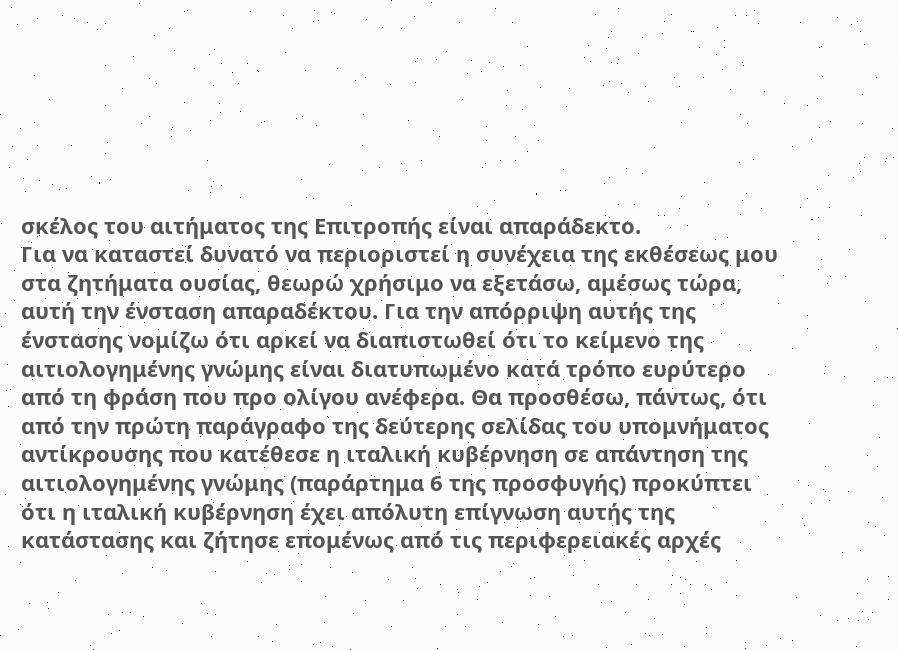σκέλος του αιτήματος της Επιτροπής είναι απαράδεκτο.
Για να καταστεί δυνατό να περιοριστεί η συνέχεια της εκθέσεως μου στα ζητήματα ουσίας, θεωρώ χρήσιμο να εξετάσω, αμέσως τώρα, αυτή την ένσταση απαραδέκτου. Για την απόρριψη αυτής της ένστασης νομίζω ότι αρκεί να διαπιστωθεί ότι το κείμενο της αιτιολογημένης γνώμης είναι διατυπωμένο κατά τρόπο ευρύτερο από τη φράση που προ ολίγου ανέφερα. Θα προσθέσω, πάντως, ότι από την πρώτη παράγραφο της δεύτερης σελίδας του υπομνήματος αντίκρουσης που κατέθεσε η ιταλική κυβέρνηση σε απάντηση της αιτιολογημένης γνώμης (παράρτημα 6 της προσφυγής) προκύπτει ότι η ιταλική κυβέρνηση έχει απόλυτη επίγνωση αυτής της κατάστασης και ζήτησε επομένως από τις περιφερειακές αρχές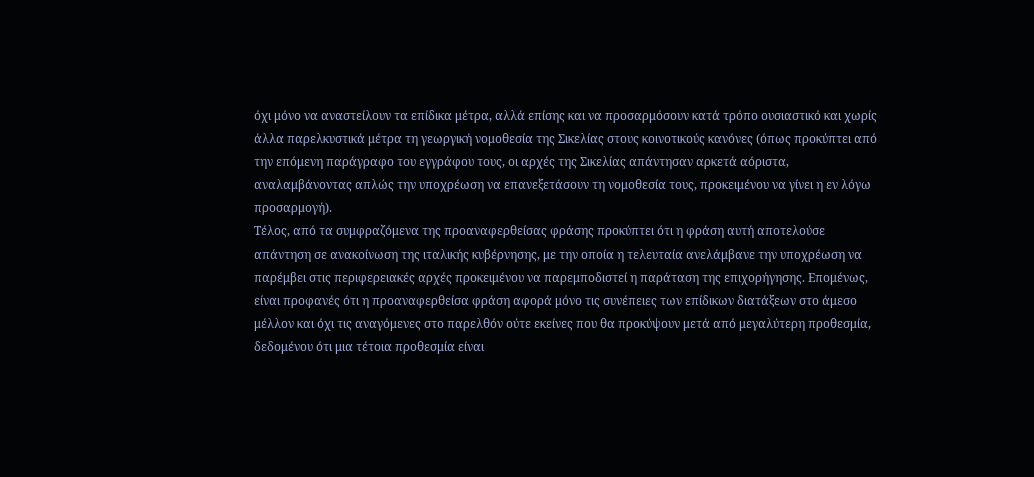όχι μόνο να αναστείλουν τα επίδικα μέτρα, αλλά επίσης και να προσαρμόσουν κατά τρόπο ουσιαστικό και χωρίς άλλα παρελκυστικά μέτρα τη γεωργική νομοθεσία της Σικελίας στους κοινοτικούς κανόνες (όπως προκύπτει από την επόμενη παράγραφο του εγγράφου τους, οι αρχές της Σικελίας απάντησαν αρκετά αόριστα, αναλαμβάνοντας απλώς την υποχρέωση να επανεξετάσουν τη νομοθεσία τους, προκειμένου να γίνει η εν λόγω προσαρμογή).
Τέλος, από τα συμφραζόμενα της προαναφερθείσας φράσης προκύπτει ότι η φράση αυτή αποτελούσε απάντηση σε ανακοίνωση της ιταλικής κυβέρνησης, με την οποία η τελευταία ανελάμβανε την υποχρέωση να παρέμβει στις περιφερειακές αρχές προκειμένου να παρεμποδιστεί η παράταση της επιχορήγησης. Επομένως, είναι προφανές ότι η προαναφερθείσα φράση αφορά μόνο τις συνέπειες των επίδικων διατάξεων στο άμεσο μέλλον και όχι τις αναγόμενες στο παρελθόν ούτε εκείνες που θα προκύψουν μετά από μεγαλύτερη προθεσμία, δεδομένου ότι μια τέτοια προθεσμία είναι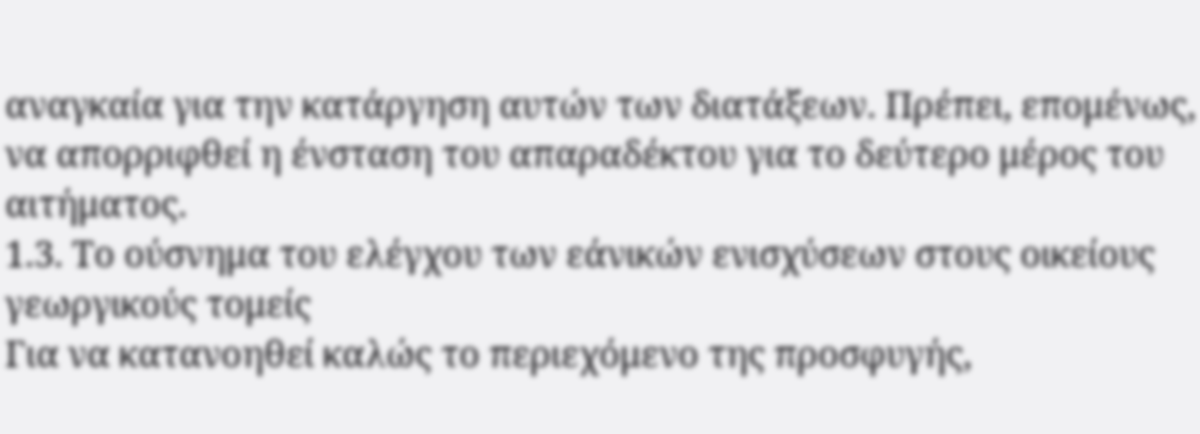αναγκαία για την κατάργηση αυτών των διατάξεων. Πρέπει, επομένως, να απορριφθεί η ένσταση του απαραδέκτου για το δεύτερο μέρος του αιτήματος.
1.3. Το ούσνημα του ελέγχου των εάνικών ενισχύσεων στους οικείους γεωργικούς τομείς
Για να κατανοηθεί καλώς το περιεχόμενο της προσφυγής,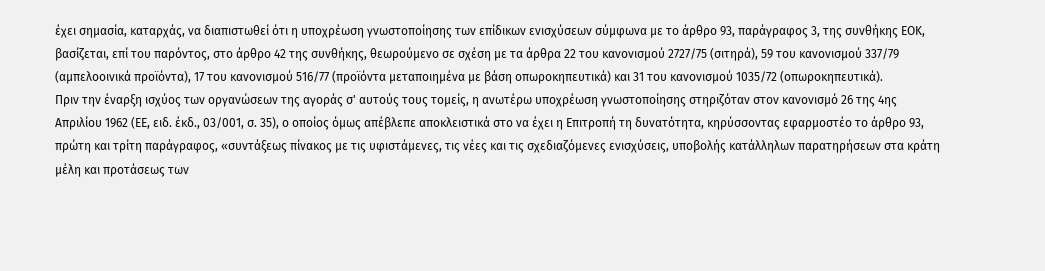έχει σημασία, καταρχάς, να διαπιστωθεί ότι η υποχρέωση γνωστοποίησης των επίδικων ενισχύσεων σύμφωνα με το άρθρο 93, παράγραφος 3, της συνθήκης ΕΟΚ, βασίζεται, επί του παρόντος, στο άρθρο 42 της συνθήκης, θεωρούμενο σε σχέση με τα άρθρα 22 του κανονισμού 2727/75 (σιτηρά), 59 του κανονισμού 337/79 (αμπελοοινικά προϊόντα), 17 του κανονισμού 516/77 (προϊόντα μεταποιημένα με βάση οπωροκηπευτικά) και 31 του κανονισμού 1035/72 (οπωροκηπευτικά).
Πριν την έναρξη ισχύος των οργανώσεων της αγοράς σ' αυτούς τους τομείς, η ανωτέρω υποχρέωση γνωστοποίησης στηριζόταν στον κανονισμό 26 της 4ης Απριλίου 1962 (ΕΕ, ειδ. έκδ., 03/001, σ. 35), ο οποίος όμως απέβλεπε αποκλειστικά στο να έχει η Επιτροπή τη δυνατότητα, κηρύσσοντας εφαρμοστέο το άρθρο 93, πρώτη και τρίτη παράγραφος, «συντάξεως πίνακος με τις υφιστάμενες, τις νέες και τις σχεδιαζόμενες ενισχύσεις, υποβολής κατάλληλων παρατηρήσεων στα κράτη μέλη και προτάσεως των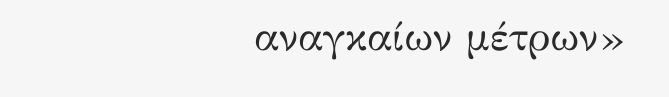αναγκαίων μέτρων»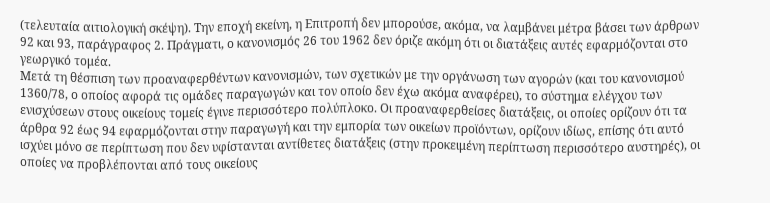(τελευταία αιτιολογική σκέψη). Την εποχή εκείνη, η Επιτροπή δεν μπορούσε, ακόμα, να λαμβάνει μέτρα βάσει των άρθρων 92 και 93, παράγραφος 2. Πράγματι, ο κανονισμός 26 του 1962 δεν όριζε ακόμη ότι οι διατάξεις αυτές εφαρμόζονται στο γεωργικό τομέα.
Μετά τη θέσπιση των προαναφερθέντων κανονισμών, των σχετικών με την οργάνωση των αγορών (και του κανονισμού 1360/78, ο οποίος αφορά τις ομάδες παραγωγών και τον οποίο δεν έχω ακόμα αναφέρει), το σύστημα ελέγχου των ενισχύσεων στους οικείους τομείς έγινε περισσότερο πολύπλοκο. Οι προαναφερθείσες διατάξεις, οι οποίες ορίζουν ότι τα άρθρα 92 έως 94 εφαρμόζονται στην παραγωγή και την εμπορία των οικείων προϊόντων, ορίζουν ιδίως, επίσης ότι αυτό ισχύει μόνο σε περίπτωση που δεν υφίστανται αντίθετες διατάξεις (στην προκειμένη περίπτωση περισσότερο αυστηρές), οι οποίες να προβλέπονται από τους οικείους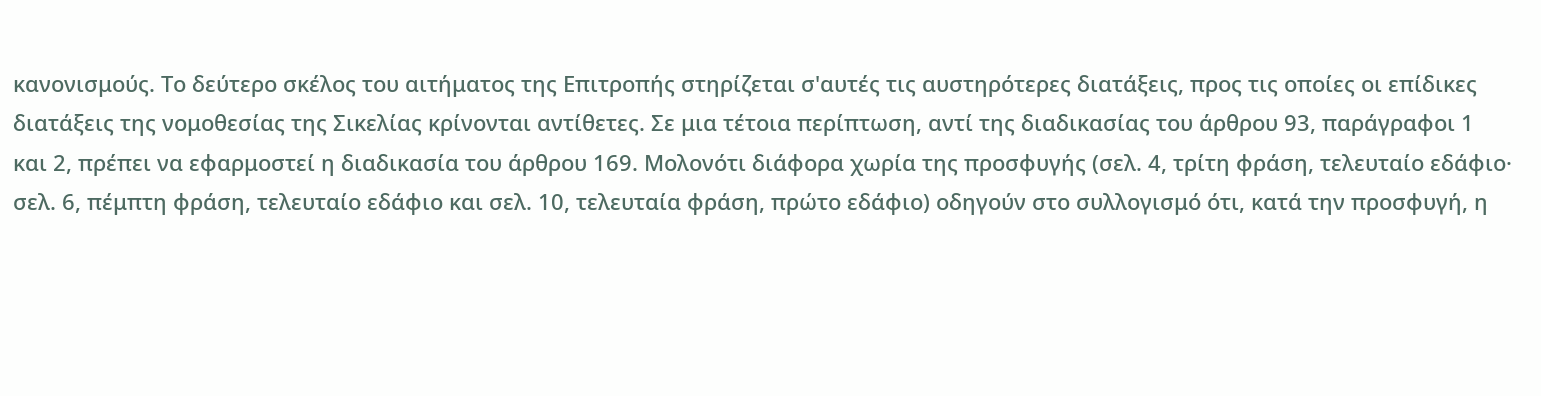κανονισμούς. Το δεύτερο σκέλος του αιτήματος της Επιτροπής στηρίζεται σ'αυτές τις αυστηρότερες διατάξεις, προς τις οποίες οι επίδικες διατάξεις της νομοθεσίας της Σικελίας κρίνονται αντίθετες. Σε μια τέτοια περίπτωση, αντί της διαδικασίας του άρθρου 93, παράγραφοι 1 και 2, πρέπει να εφαρμοστεί η διαδικασία του άρθρου 169. Μολονότι διάφορα χωρία της προσφυγής (σελ. 4, τρίτη φράση, τελευταίο εδάφιο· σελ. 6, πέμπτη φράση, τελευταίο εδάφιο και σελ. 10, τελευταία φράση, πρώτο εδάφιο) οδηγούν στο συλλογισμό ότι, κατά την προσφυγή, η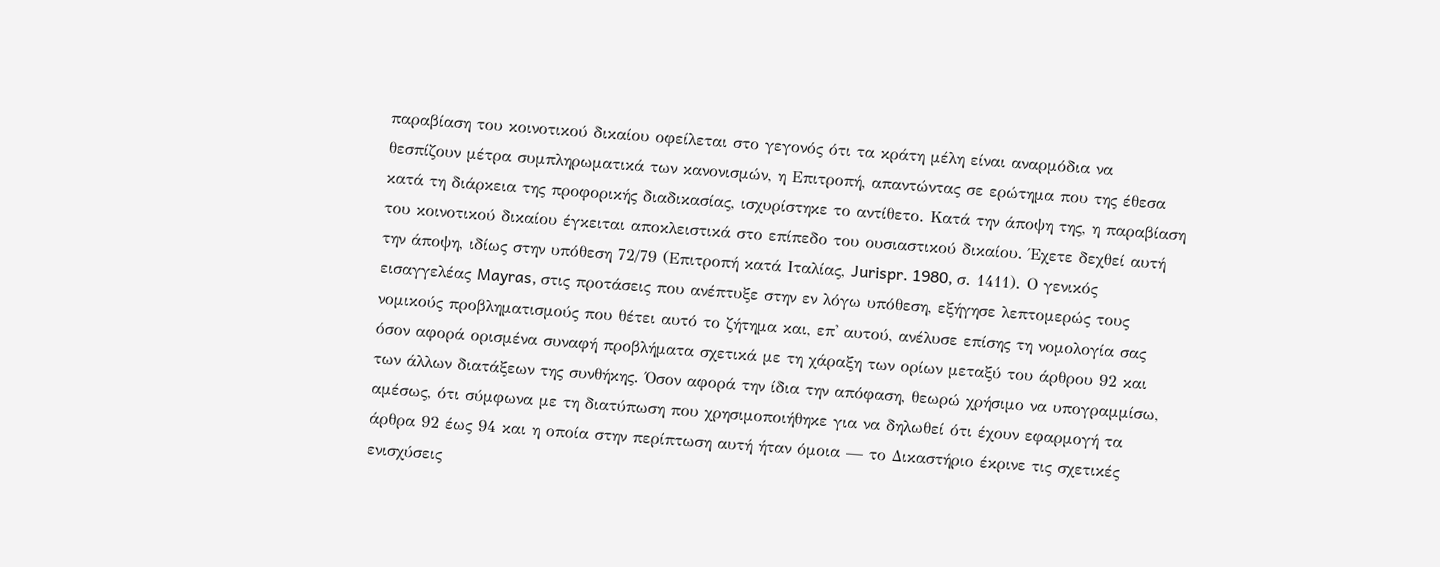παραβίαση του κοινοτικού δικαίου οφείλεται στο γεγονός ότι τα κράτη μέλη είναι αναρμόδια να θεσπίζουν μέτρα συμπληρωματικά των κανονισμών, η Επιτροπή, απαντώντας σε ερώτημα που της έθεσα κατά τη διάρκεια της προφορικής διαδικασίας, ισχυρίστηκε το αντίθετο. Κατά την άποψη της, η παραβίαση του κοινοτικού δικαίου έγκειται αποκλειστικά στο επίπεδο του ουσιαστικού δικαίου. Έχετε δεχθεί αυτή την άποψη, ιδίως στην υπόθεση 72/79 (Επιτροπή κατά Ιταλίας, Jurispr. 1980, σ. 1411). Ο γενικός εισαγγελέας Mayras, στις προτάσεις που ανέπτυξε στην εν λόγω υπόθεση, εξήγησε λεπτομερώς τους νομικούς προβληματισμούς που θέτει αυτό το ζήτημα και, επ' αυτού, ανέλυσε επίσης τη νομολογία σας όσον αφορά ορισμένα συναφή προβλήματα σχετικά με τη χάραξη των ορίων μεταξύ του άρθρου 92 και των άλλων διατάξεων της συνθήκης. Όσον αφορά την ίδια την απόφαση, θεωρώ χρήσιμο να υπογραμμίσω, αμέσως, ότι σύμφωνα με τη διατύπωση που χρησιμοποιήθηκε για να δηλωθεί ότι έχουν εφαρμογή τα άρθρα 92 έως 94 και η οποία στην περίπτωση αυτή ήταν όμοια — το Δικαστήριο έκρινε τις σχετικές ενισχύσεις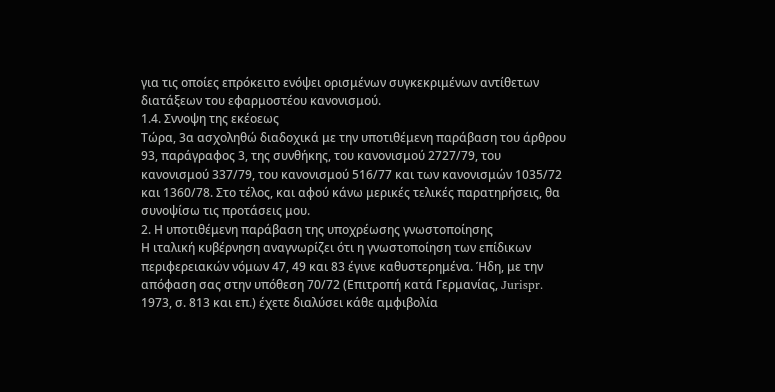για τις οποίες επρόκειτο ενόψει ορισμένων συγκεκριμένων αντίθετων διατάξεων του εφαρμοστέου κανονισμού.
1.4. Σννοψη της εκέοεως
Τώρα, 3α ασχοληθώ διαδοχικά με την υποτιθέμενη παράβαση του άρθρου 93, παράγραφος 3, της συνθήκης, του κανονισμού 2727/79, του κανονισμού 337/79, του κανονισμού 516/77 και των κανονισμών 1035/72 και 1360/78. Στο τέλος, και αφού κάνω μερικές τελικές παρατηρήσεις, θα συνοψίσω τις προτάσεις μου.
2. Η υποτιθέμενη παράβαση της υποχρέωσης γνωστοποίησης
Η ιταλική κυβέρνηση αναγνωρίζει ότι η γνωστοποίηση των επίδικων περιφερειακών νόμων 47, 49 και 83 έγινε καθυστερημένα. Ήδη, με την απόφαση σας στην υπόθεση 70/72 (Επιτροπή κατά Γερμανίας, Jurispr. 1973, σ. 813 και επ.) έχετε διαλύσει κάθε αμφιβολία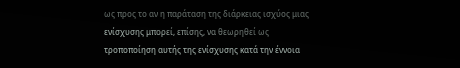ως προς το αν η παράταση της διάρκειας ισχύος μιας ενίσχυσης μπορεί, επίσης, να θεωρηθεί ως τροποποίηση αυτής της ενίσχυσης κατά την έννοια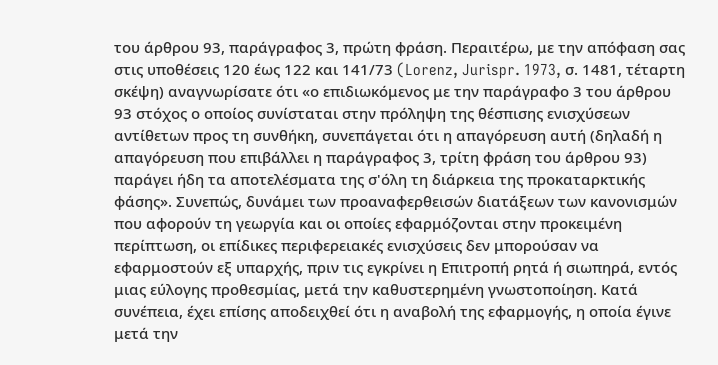του άρθρου 93, παράγραφος 3, πρώτη φράση. Περαιτέρω, με την απόφαση σας στις υποθέσεις 120 έως 122 και 141/73 (Lorenz, Jurispr. 1973, σ. 1481, τέταρτη σκέψη) αναγνωρίσατε ότι «ο επιδιωκόμενος με την παράγραφο 3 του άρθρου 93 στόχος ο οποίος συνίσταται στην πρόληψη της θέσπισης ενισχύσεων αντίθετων προς τη συνθήκη, συνεπάγεται ότι η απαγόρευση αυτή (δηλαδή η απαγόρευση που επιβάλλει η παράγραφος 3, τρίτη φράση του άρθρου 93) παράγει ήδη τα αποτελέσματα της σ'όλη τη διάρκεια της προκαταρκτικής φάσης». Συνεπώς, δυνάμει των προαναφερθεισών διατάξεων των κανονισμών που αφορούν τη γεωργία και οι οποίες εφαρμόζονται στην προκειμένη περίπτωση, οι επίδικες περιφερειακές ενισχύσεις δεν μπορούσαν να εφαρμοστούν εξ υπαρχής, πριν τις εγκρίνει η Επιτροπή ρητά ή σιωπηρά, εντός μιας εύλογης προθεσμίας, μετά την καθυστερημένη γνωστοποίηση. Κατά συνέπεια, έχει επίσης αποδειχθεί ότι η αναβολή της εφαρμογής, η οποία έγινε μετά την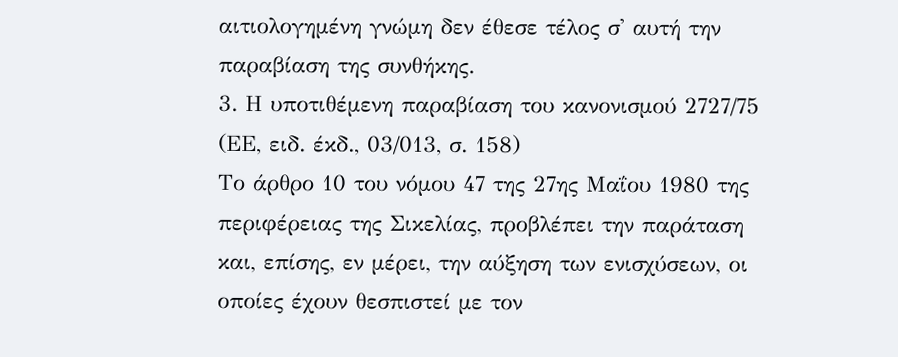αιτιολογημένη γνώμη δεν έθεσε τέλος σ' αυτή την παραβίαση της συνθήκης.
3. Η υποτιθέμενη παραβίαση του κανονισμού 2727/75 (ΕΕ, ειδ. έκδ., 03/013, σ. 158)
Το άρθρο 10 του νόμου 47 της 27ης Μαΐου 1980 της περιφέρειας της Σικελίας, προβλέπει την παράταση και, επίσης, εν μέρει, την αύξηση των ενισχύσεων, οι οποίες έχουν θεσπιστεί με τον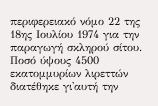περιφερειακό νόμο 22 της 18ης Ιουλίου 1974 για την παραγωγή σκληρού σίτου. Ποσό ύψους 4500 εκατομμυρίων λιρεττών διατέθηκε γι'αυτή την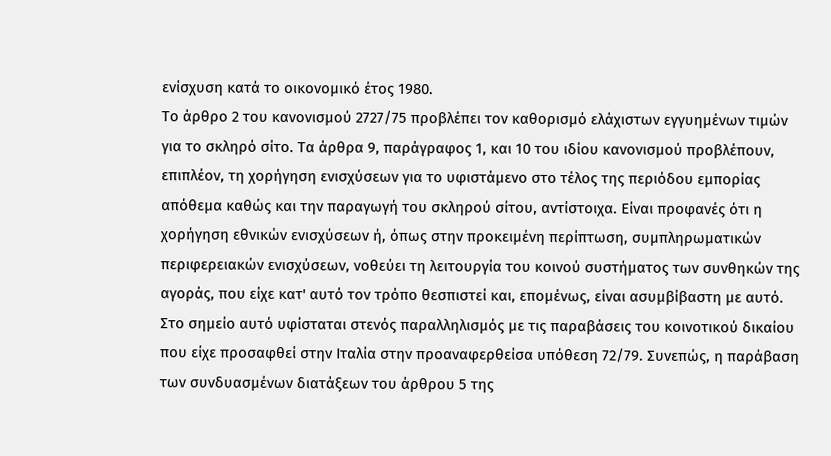ενίσχυση κατά το οικονομικό έτος 1980.
Το άρθρο 2 του κανονισμού 2727/75 προβλέπει τον καθορισμό ελάχιστων εγγυημένων τιμών για το σκληρό σίτο. Τα άρθρα 9, παράγραφος 1, και 10 του ιδίου κανονισμού προβλέπουν, επιπλέον, τη χορήγηση ενισχύσεων για το υφιστάμενο στο τέλος της περιόδου εμπορίας απόθεμα καθώς και την παραγωγή του σκληρού σίτου, αντίστοιχα. Είναι προφανές ότι η χορήγηση εθνικών ενισχύσεων ή, όπως στην προκειμένη περίπτωση, συμπληρωματικών περιφερειακών ενισχύσεων, νοθεύει τη λειτουργία του κοινού συστήματος των συνθηκών της αγοράς, που είχε κατ' αυτό τον τρόπο θεσπιστεί και, επομένως, είναι ασυμβίβαστη με αυτό. Στο σημείο αυτό υφίσταται στενός παραλληλισμός με τις παραβάσεις του κοινοτικού δικαίου που είχε προσαφθεί στην Ιταλία στην προαναφερθείσα υπόθεση 72/79. Συνεπώς, η παράβαση των συνδυασμένων διατάξεων του άρθρου 5 της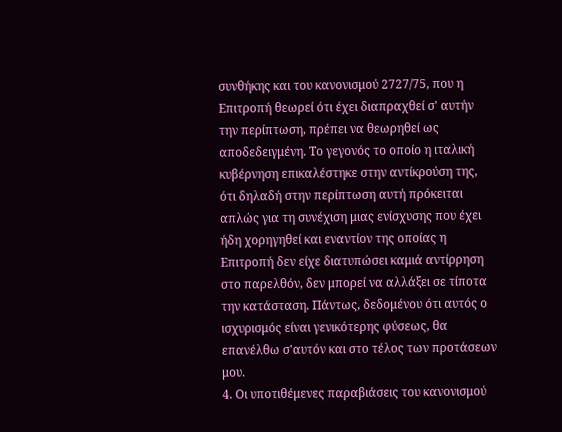συνθήκης και του κανονισμού 2727/75, που η Επιτροπή θεωρεί ότι έχει διαπραχθεί σ' αυτήν την περίπτωση, πρέπει να θεωρηθεί ως αποδεδειγμένη. Το γεγονός το οποίο η ιταλική κυβέρνηση επικαλέστηκε στην αντίκρούση της, ότι δηλαδή στην περίπτωση αυτή πρόκειται απλώς για τη συνέχιση μιας ενίσχυσης που έχει ήδη χορηγηθεί και εναντίον της οποίας η Επιτροπή δεν είχε διατυπώσει καμιά αντίρρηση στο παρελθόν, δεν μπορεί να αλλάξει σε τίποτα την κατάσταση. Πάντως, δεδομένου ότι αυτός ο ισχυρισμός είναι γενικότερης φύσεως, θα επανέλθω σ'αυτόν και στο τέλος των προτάσεων μου.
4. Οι υποτιθέμενες παραβιάσεις του κανονισμού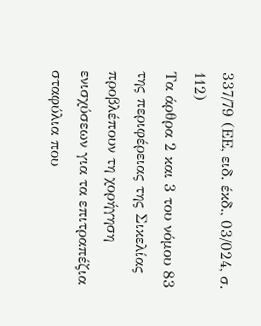337/79 (ΕΕ, ειδ. έκδ., 03/024, σ. 112)
Τα άρθρα 2 και 3 του νόμου 83 της περιφέρειας της Σικελίας προβλέπουν τη χορήγηση ενισχύσεων για τα επιτραπέζια σταφύλια που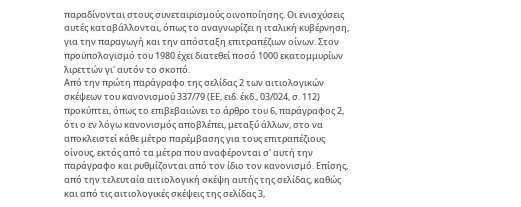παραδίνονται στους συνεταιρισμούς οινοποίησης. Οι ενισχύσεις αυτές καταβάλλονται, όπως το αναγνωρίζει η ιταλική κυβέρνηση, για την παραγωγή και την απόσταξη επιτραπέζιων οίνων. Στον προϋπολογισμό του 1980 έχει διατεθεί ποσό 1000 εκατομμυρίων λιρεττών γι' αυτόν το σκοπό.
Από την πρώτη παράγραφο της σελίδας 2 των αιτιολογικών σκέψεων του κανονισμού 337/79 (ΕΕ, ειδ. έκδ., 03/024, σ. 112) προκύπτει, όπως το επιβεβαιώνει το άρθρο του 6, παράγραφος 2, ότι ο εν λόγω κανονισμός αποβλέπει, μεταξύ άλλων, στο να αποκλειστεί κάθε μέτρο παρέμβασης για τους επιτραπέζιους οίνους, εκτός από τα μέτρα που αναφέρονται σ' αυτή την παράγραφο και ρυθμίζονται από τον ίδιο τον κανονισμό. Επίσης, από την τελευταία αιτιολογική σκέψη αυτής της σελίδας, καθώς και από τις αιτιολογικές σκέψεις της σελίδας 3,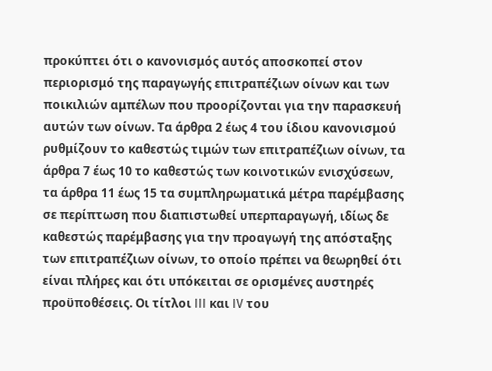προκύπτει ότι ο κανονισμός αυτός αποσκοπεί στον περιορισμό της παραγωγής επιτραπέζιων οίνων και των ποικιλιών αμπέλων που προορίζονται για την παρασκευή αυτών των οίνων. Τα άρθρα 2 έως 4 του ίδιου κανονισμού ρυθμίζουν το καθεστώς τιμών των επιτραπέζιων οίνων, τα άρθρα 7 έως 10 το καθεστώς των κοινοτικών ενισχύσεων, τα άρθρα 11 έως 15 τα συμπληρωματικά μέτρα παρέμβασης σε περίπτωση που διαπιστωθεί υπερπαραγωγή, ιδίως δε καθεστώς παρέμβασης για την προαγωγή της απόσταξης των επιτραπέζιων οίνων, το οποίο πρέπει να θεωρηθεί ότι είναι πλήρες και ότι υπόκειται σε ορισμένες αυστηρές προϋποθέσεις. Οι τίτλοι III και IV του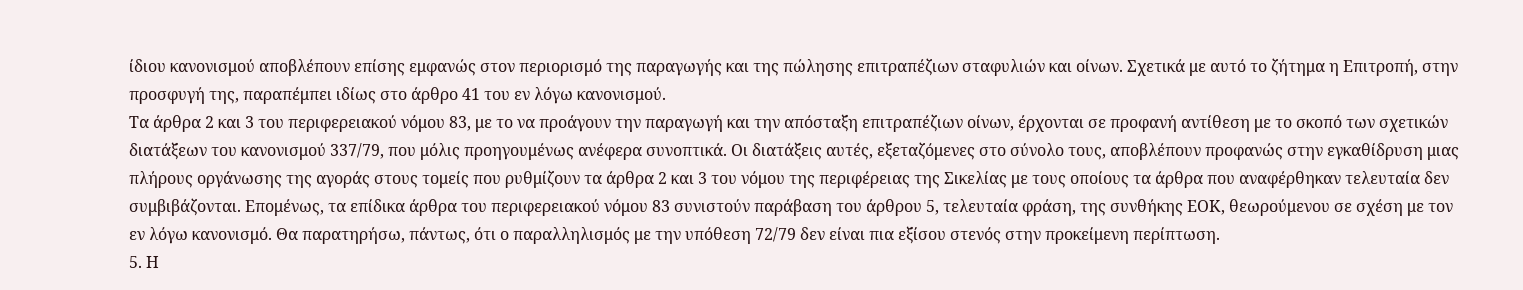ίδιου κανονισμού αποβλέπουν επίσης εμφανώς στον περιορισμό της παραγωγής και της πώλησης επιτραπέζιων σταφυλιών και οίνων. Σχετικά με αυτό το ζήτημα η Επιτροπή, στην προσφυγή της, παραπέμπει ιδίως στο άρθρο 41 του εν λόγω κανονισμού.
Τα άρθρα 2 και 3 του περιφερειακού νόμου 83, με το να προάγουν την παραγωγή και την απόσταξη επιτραπέζιων οίνων, έρχονται σε προφανή αντίθεση με το σκοπό των σχετικών διατάξεων του κανονισμού 337/79, που μόλις προηγουμένως ανέφερα συνοπτικά. Οι διατάξεις αυτές, εξεταζόμενες στο σύνολο τους, αποβλέπουν προφανώς στην εγκαθίδρυση μιας πλήρους οργάνωσης της αγοράς στους τομείς που ρυθμίζουν τα άρθρα 2 και 3 του νόμου της περιφέρειας της Σικελίας με τους οποίους τα άρθρα που αναφέρθηκαν τελευταία δεν συμβιβάζονται. Επομένως, τα επίδικα άρθρα του περιφερειακού νόμου 83 συνιστούν παράβαση του άρθρου 5, τελευταία φράση, της συνθήκης ΕΟΚ, θεωρούμενου σε σχέση με τον εν λόγω κανονισμό. Θα παρατηρήσω, πάντως, ότι ο παραλληλισμός με την υπόθεση 72/79 δεν είναι πια εξίσου στενός στην προκείμενη περίπτωση.
5. Η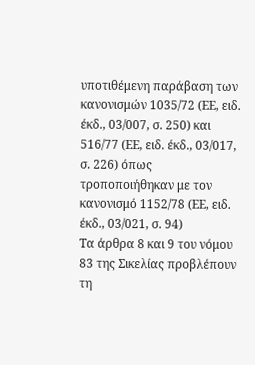υποτιθέμενη παράβαση των κανονισμών 1035/72 (ΕΕ, ειδ. έκδ., 03/007, σ. 250) και 516/77 (ΕΕ, ειδ. έκδ., 03/017, σ. 226) όπως τροποποιήθηκαν με τον κανονισμό 1152/78 (ΕΕ, ειδ. έκδ., 03/021, σ. 94)
Τα άρθρα 8 και 9 του νόμου 83 της Σικελίας προβλέπουν τη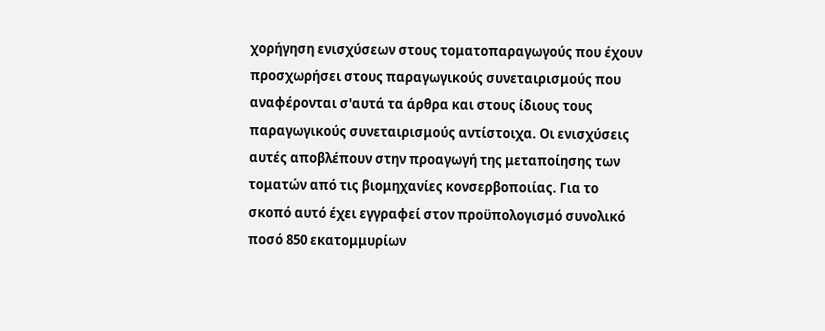χορήγηση ενισχύσεων στους τοματοπαραγωγούς που έχουν προσχωρήσει στους παραγωγικούς συνεταιρισμούς που αναφέρονται σ'αυτά τα άρθρα και στους ίδιους τους παραγωγικούς συνεταιρισμούς αντίστοιχα. Οι ενισχύσεις αυτές αποβλέπουν στην προαγωγή της μεταποίησης των τοματών από τις βιομηχανίες κονσερβοποιίας. Για το σκοπό αυτό έχει εγγραφεί στον προϋπολογισμό συνολικό ποσό 850 εκατομμυρίων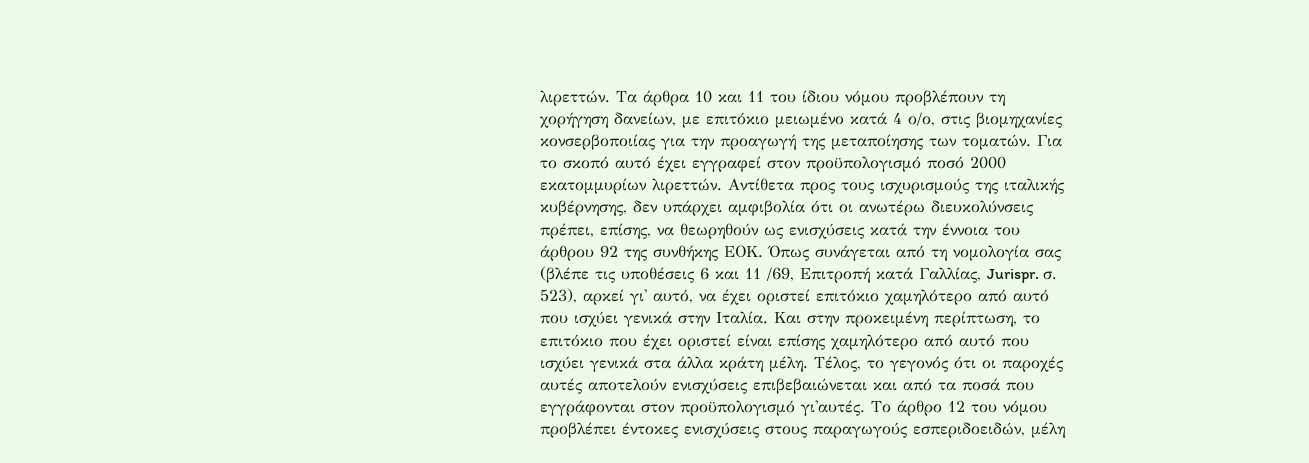λιρεττών. Τα άρθρα 10 και 11 του ίδιου νόμου προβλέπουν τη χορήγηση δανείων, με επιτόκιο μειωμένο κατά 4 ο/ο, στις βιομηχανίες κονσερβοποιίας για την προαγωγή της μεταποίησης των τοματών. Για το σκοπό αυτό έχει εγγραφεί στον προϋπολογισμό ποσό 2000 εκατομμυρίων λιρεττών. Αντίθετα προς τους ισχυρισμούς της ιταλικής κυβέρνησης, δεν υπάρχει αμφιβολία ότι οι ανωτέρω διευκολύνσεις πρέπει, επίσης, να θεωρηθούν ως ενισχύσεις κατά την έννοια του άρθρου 92 της συνθήκης ΕΟΚ. Όπως συνάγεται από τη νομολογία σας (βλέπε τις υποθέσεις 6 και 11 /69, Επιτροπή κατά Γαλλίας, Jurispr. σ. 523), αρκεί γι' αυτό, να έχει οριστεί επιτόκιο χαμηλότερο από αυτό που ισχύει γενικά στην Ιταλία. Και στην προκειμένη περίπτωση, το επιτόκιο που έχει οριστεί είναι επίσης χαμηλότερο από αυτό που ισχύει γενικά στα άλλα κράτη μέλη. Τέλος, το γεγονός ότι οι παροχές αυτές αποτελούν ενισχύσεις επιβεβαιώνεται και από τα ποσά που εγγράφονται στον προϋπολογισμό γι'αυτές. Το άρθρο 12 του νόμου προβλέπει έντοκες ενισχύσεις στους παραγωγούς εσπεριδοειδών, μέλη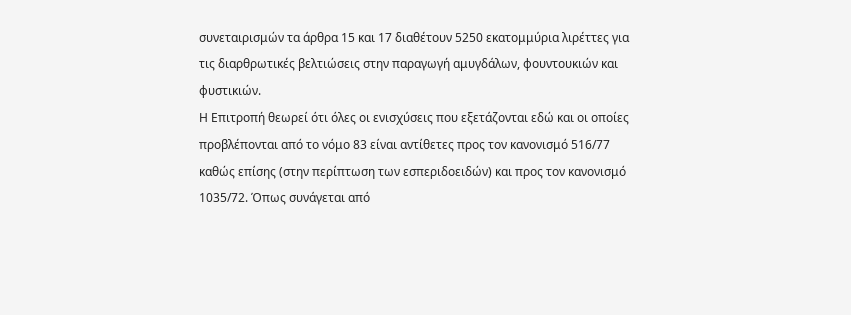συνεταιρισμών τα άρθρα 15 και 17 διαθέτουν 5250 εκατομμύρια λιρέττες για τις διαρθρωτικές βελτιώσεις στην παραγωγή αμυγδάλων, φουντουκιών και φυστικιών.
Η Επιτροπή θεωρεί ότι όλες οι ενισχύσεις που εξετάζονται εδώ και οι οποίες προβλέπονται από το νόμο 83 είναι αντίθετες προς τον κανονισμό 516/77 καθώς επίσης (στην περίπτωση των εσπεριδοειδών) και προς τον κανονισμό 1035/72. Όπως συνάγεται από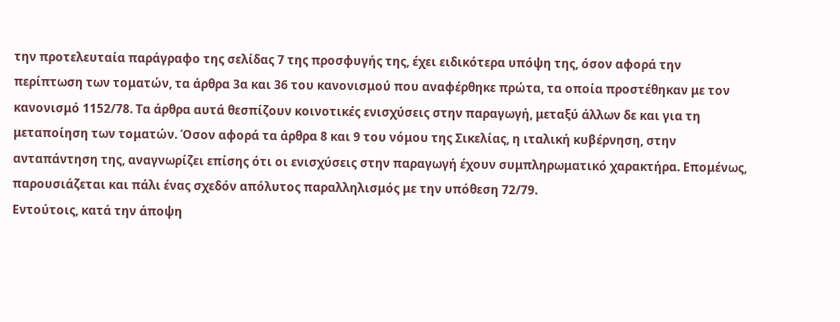την προτελευταία παράγραφο της σελίδας 7 της προσφυγής της, έχει ειδικότερα υπόψη της, όσον αφορά την περίπτωση των τοματών, τα άρθρα 3α και 36 του κανονισμού που αναφέρθηκε πρώτα, τα οποία προστέθηκαν με τον κανονισμό 1152/78. Τα άρθρα αυτά θεσπίζουν κοινοτικές ενισχύσεις στην παραγωγή, μεταξύ άλλων δε και για τη μεταποίηση των τοματών. Όσον αφορά τα άρθρα 8 και 9 του νόμου της Σικελίας, η ιταλική κυβέρνηση, στην ανταπάντηση της, αναγνωρίζει επίσης ότι οι ενισχύσεις στην παραγωγή έχουν συμπληρωματικό χαρακτήρα. Επομένως, παρουσιάζεται και πάλι ένας σχεδόν απόλυτος παραλληλισμός με την υπόθεση 72/79.
Εντούτοις, κατά την άποψη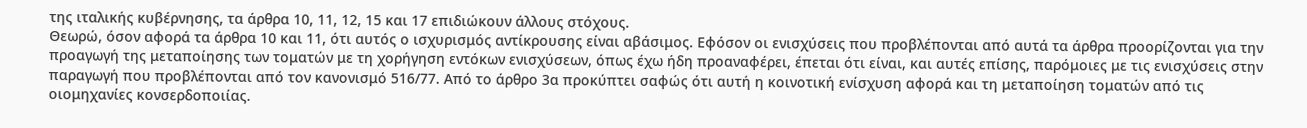της ιταλικής κυβέρνησης, τα άρθρα 10, 11, 12, 15 και 17 επιδιώκουν άλλους στόχους.
Θεωρώ, όσον αφορά τα άρθρα 10 και 11, ότι αυτός ο ισχυρισμός αντίκρουσης είναι αβάσιμος. Εφόσον οι ενισχύσεις που προβλέπονται από αυτά τα άρθρα προορίζονται για την προαγωγή της μεταποίησης των τοματών με τη χορήγηση εντόκων ενισχύσεων, όπως έχω ήδη προαναφέρει, έπεται ότι είναι, και αυτές επίσης, παρόμοιες με τις ενισχύσεις στην παραγωγή που προβλέπονται από τον κανονισμό 516/77. Από το άρθρο 3α προκύπτει σαφώς ότι αυτή η κοινοτική ενίσχυση αφορά και τη μεταποίηση τοματών από τις οιομηχανίες κονσερδοποιίας.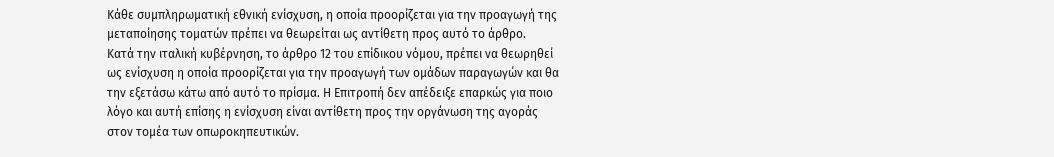Κάθε συμπληρωματική εθνική ενίσχυση, η οποία προορίζεται για την προαγωγή της μεταποίησης τοματών πρέπει να θεωρείται ως αντίθετη προς αυτό το άρθρο.
Κατά την ιταλική κυβέρνηση, το άρθρο 12 του επίδικου νόμου, πρέπει να θεωρηθεί ως ενίσχυση η οποία προορίζεται για την προαγωγή των ομάδων παραγωγών και θα την εξετάσω κάτω από αυτό το πρίσμα. Η Επιτροπή δεν απέδειξε επαρκώς για ποιο λόγο και αυτή επίσης η ενίσχυση είναι αντίθετη προς την οργάνωση της αγοράς στον τομέα των οπωροκηπευτικών.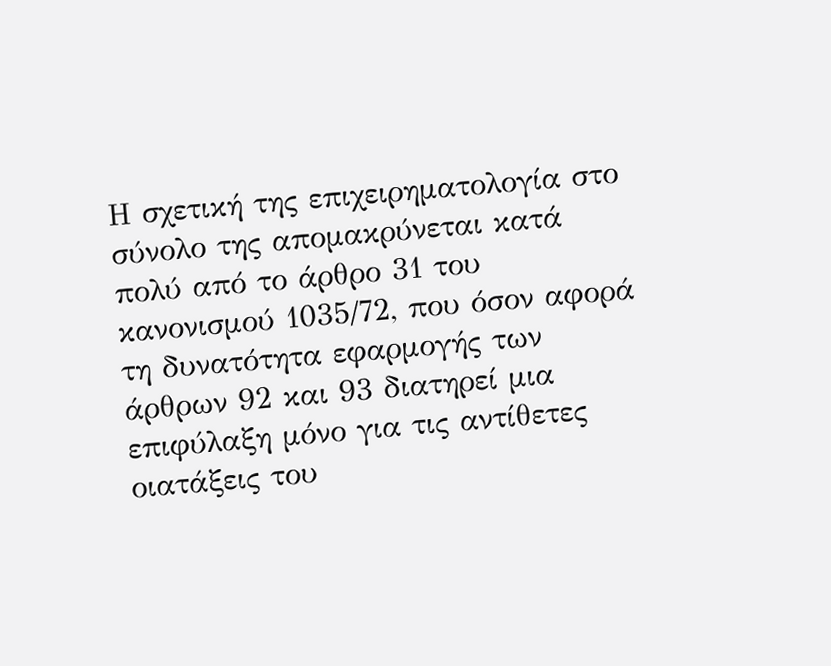Η σχετική της επιχειρηματολογία στο σύνολο της απομακρύνεται κατά πολύ από το άρθρο 31 του κανονισμού 1035/72, που όσον αφορά τη δυνατότητα εφαρμογής των άρθρων 92 και 93 διατηρεί μια επιφύλαξη μόνο για τις αντίθετες οιατάξεις του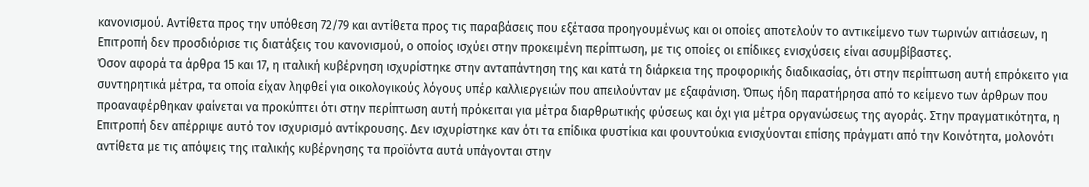κανονισμού. Αντίθετα προς την υπόθεση 72/79 και αντίθετα προς τις παραβάσεις που εξέτασα προηγουμένως και οι οποίες αποτελούν το αντικείμενο των τωρινών αιτιάσεων, η Επιτροπή δεν προσδιόρισε τις διατάξεις του κανονισμού, ο οποίος ισχύει στην προκειμένη περίπτωση, με τις οποίες οι επίδικες ενισχύσεις είναι ασυμβίβαστες.
Όσον αφορά τα άρθρα 15 και 17, η ιταλική κυβέρνηση ισχυρίστηκε στην ανταπάντηση της και κατά τη διάρκεια της προφορικής διαδικασίας, ότι στην περίπτωση αυτή επρόκειτο για συντηρητικά μέτρα, τα οποία είχαν ληφθεί για οικολογικούς λόγους υπέρ καλλιεργειών που απειλούνταν με εξαφάνιση. Όπως ήδη παρατήρησα από το κείμενο των άρθρων που προαναφέρθηκαν φαίνεται να προκύπτει ότι στην περίπτωση αυτή πρόκειται για μέτρα διαρθρωτικής φύσεως και όχι για μέτρα οργανώσεως της αγοράς. Στην πραγματικότητα, η Επιτροπή δεν απέρριψε αυτό τον ισχυρισμό αντίκρουσης. Δεν ισχυρίστηκε καν ότι τα επίδικα φυστίκια και φουντούκια ενισχύονται επίσης πράγματι από την Κοινότητα, μολονότι αντίθετα με τις απόψεις της ιταλικής κυβέρνησης τα προϊόντα αυτά υπάγονται στην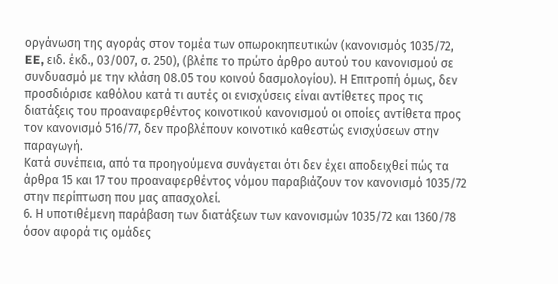οργάνωση της αγοράς στον τομέα των οπωροκηπευτικών (κανονισμός 1035/72, EE, ειδ. έκδ., 03/007, σ. 250), (βλέπε το πρώτο άρθρο αυτού του κανονισμού σε συνδυασμό με την κλάση 08.05 του κοινού δασμολογίου). Η Επιτροπή όμως, δεν προσδιόρισε καθόλου κατά τι αυτές οι ενισχύσεις είναι αντίθετες προς τις διατάξεις του προαναφερθέντος κοινοτικού κανονισμού οι οποίες αντίθετα προς τον κανονισμό 516/77, δεν προβλέπουν κοινοτικό καθεστώς ενισχύσεων στην παραγωγή.
Κατά συνέπεια, από τα προηγούμενα συνάγεται ότι δεν έχει αποδειχθεί πώς τα άρθρα 15 και 17 του προαναφερθέντος νόμου παραβιάζουν τον κανονισμό 1035/72 στην περίπτωση που μας απασχολεί.
6. Η υποτιθέμενη παράβαση των διατάξεων των κανονισμών 1035/72 και 1360/78 όσον αφορά τις ομάδες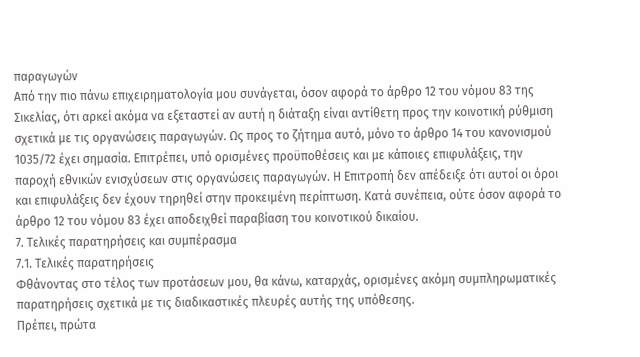παραγωγών
Από την πιο πάνω επιχειρηματολογία μου συνάγεται, όσον αφορά το άρθρο 12 του νόμου 83 της Σικελίας, ότι αρκεί ακόμα να εξεταστεί αν αυτή η διάταξη είναι αντίθετη προς την κοινοτική ρύθμιση σχετικά με τις οργανώσεις παραγωγών. Ως προς το ζήτημα αυτό, μόνο το άρθρο 14 του κανονισμού 1035/72 έχει σημασία. Επιτρέπει, υπό ορισμένες προϋποθέσεις και με κάποιες επιφυλάξεις, την παροχή εθνικών ενισχύσεων στις οργανώσεις παραγωγών. Η Επιτροπή δεν απέδειξε ότι αυτοί οι όροι και επιφυλάξεις δεν έχουν τηρηθεί στην προκειμένη περίπτωση. Κατά συνέπεια, ούτε όσον αφορά το άρθρο 12 του νόμου 83 έχει αποδειχθεί παραβίαση του κοινοτικού δικαίου.
7. Τελικές παρατηρήσεις και συμπέρασμα
7.1. Τελικές παρατηρήσεις
Φθάνοντας στο τέλος των προτάσεων μου, θα κάνω, καταρχάς, ορισμένες ακόμη συμπληρωματικές παρατηρήσεις σχετικά με τις διαδικαστικές πλευρές αυτής της υπόθεσης.
Πρέπει, πρώτα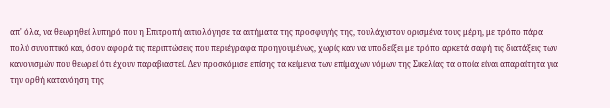απ' όλα, να θεωρηθεί λυπηρό που η Επιτροπή αιτιολόγησε τα αιτήματα της προσφυγής της, τουλάχιστον ορισμένα τους μέρη, με τρόπο πάρα πολύ συνοπτικό και, όσον αφορά τις περιπτώσεις που περιέγραφα προηγουμένως, χωρίς καν να υποδείξει με τρόπο αρκετά σαφή τις διατάξεις των κανονισμών που θεωρεί ότι έχουν παραβιαστεί. Δεν προσκόμισε επίσης τα κείμενα των επίμαχων νόμων της Σικελίας τα οποία είναι απαραίτητα για την ορθή κατανόηση της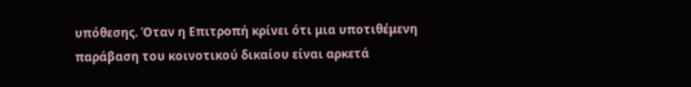υπόθεσης. Όταν η Επιτροπή κρίνει ότι μια υποτιθέμενη παράβαση του κοινοτικού δικαίου είναι αρκετά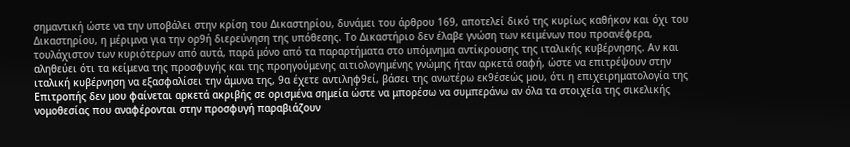σημαντική ώστε να την υποβάλει στην κρίση του Δικαστηρίου, δυνάμει του άρθρου 169, αποτελεί δικό της κυρίως καθήκον και όχι του Δικαστηρίου, η μέριμνα για την ορ9ή διερεύνηση της υπόθεσης. Το Δικαστήριο δεν έλαβε γνώση των κειμένων που προανέφερα, τουλάχιστον των κυριότερων από αυτά, παρά μόνο από τα παραρτήματα στο υπόμνημα αντίκρουσης της ιταλικής κυβέρνησης. Αν και αληθεύει ότι τα κείμενα της προσφυγής και της προηγούμενης αιτιολογημένης γνώμης ήταν αρκετά σαφή, ώστε να επιτρέψουν στην ιταλική κυβέρνηση να εξασφαλίσει την άμυνα της, 9α έχετε αντιληφ9εί, βάσει της ανωτέρω εκ9έσεώς μου, ότι η επιχειρηματολογία της Επιτροπής δεν μου φαίνεται αρκετά ακριβής σε ορισμένα σημεία ώστε να μπορέσω να συμπεράνω αν όλα τα στοιχεία της σικελικής νομοθεσίας που αναφέρονται στην προσφυγή παραβιάζουν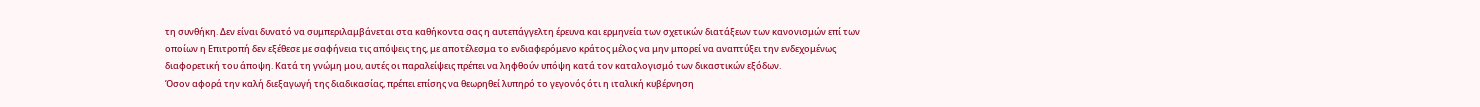τη συνθήκη. Δεν είναι δυνατό να συμπεριλαμβάνεται στα καθήκοντα σας η αυτεπάγγελτη έρευνα και ερμηνεία των σχετικών διατάξεων των κανονισμών επί των οποίων η Επιτροπή δεν εξέθεσε με σαφήνεια τις απόψεις της, με αποτέλεσμα το ενδιαφερόμενο κράτος μέλος να μην μπορεί να αναπτύξει την ενδεχομένως διαφορετική του άποψη. Κατά τη γνώμη μου, αυτές οι παραλείψεις πρέπει να ληφθούν υπόψη κατά τον καταλογισμό των δικαστικών εξόδων.
Όσον αφορά την καλή διεξαγωγή της διαδικασίας, πρέπει επίσης να θεωρηθεί λυπηρό το γεγονός ότι η ιταλική κυβέρνηση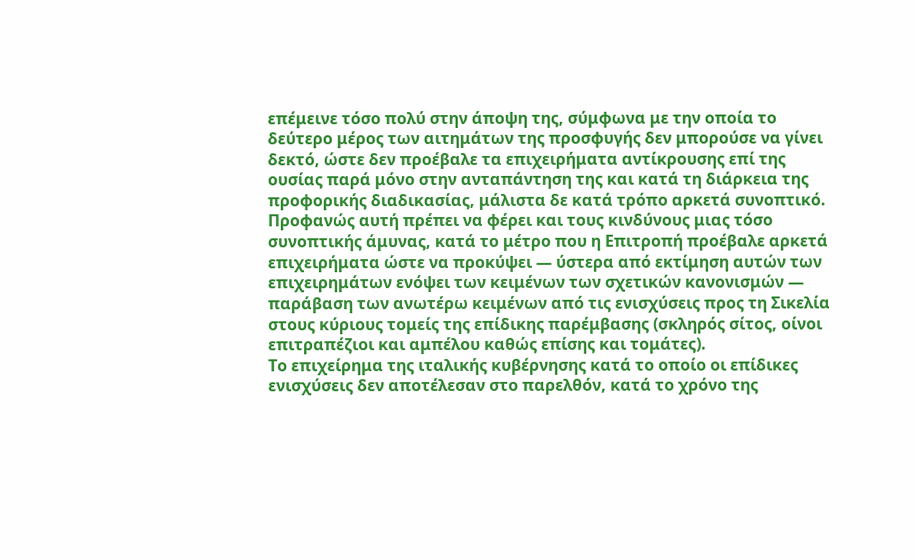επέμεινε τόσο πολύ στην άποψη της, σύμφωνα με την οποία το δεύτερο μέρος των αιτημάτων της προσφυγής δεν μπορούσε να γίνει δεκτό, ώστε δεν προέβαλε τα επιχειρήματα αντίκρουσης επί της ουσίας παρά μόνο στην ανταπάντηση της και κατά τη διάρκεια της προφορικής διαδικασίας, μάλιστα δε κατά τρόπο αρκετά συνοπτικό. Προφανώς αυτή πρέπει να φέρει και τους κινδύνους μιας τόσο συνοπτικής άμυνας, κατά το μέτρο που η Επιτροπή προέβαλε αρκετά επιχειρήματα ώστε να προκύψει — ύστερα από εκτίμηση αυτών των επιχειρημάτων ενόψει των κειμένων των σχετικών κανονισμών — παράβαση των ανωτέρω κειμένων από τις ενισχύσεις προς τη Σικελία στους κύριους τομείς της επίδικης παρέμβασης (σκληρός σίτος, οίνοι επιτραπέζιοι και αμπέλου καθώς επίσης και τομάτες).
Το επιχείρημα της ιταλικής κυβέρνησης κατά το οποίο οι επίδικες ενισχύσεις δεν αποτέλεσαν στο παρελθόν, κατά το χρόνο της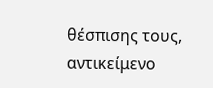θέσπισης τους, αντικείμενο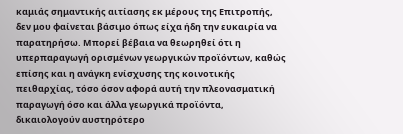καμιάς σημαντικής αιτίασης εκ μέρους της Επιτροπής, δεν μου φαίνεται βάσιμο όπως είχα ήδη την ευκαιρία να παρατηρήσω. Μπορεί βέβαια να θεωρηθεί ότι η υπερπαραγωγή ορισμένων γεωργικών προϊόντων, καθώς επίσης και η ανάγκη ενίσχυσης της κοινοτικής πειθαρχίας, τόσο όσον αφορά αυτή την πλεονασματική παραγωγή όσο και άλλα γεωργικά προϊόντα, δικαιολογούν αυστηρότερο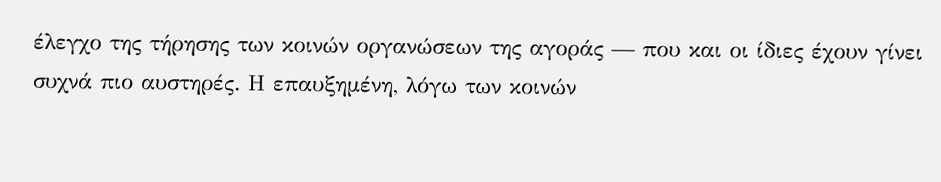έλεγχο της τήρησης των κοινών οργανώσεων της αγοράς — που και οι ίδιες έχουν γίνει συχνά πιο αυστηρές. Η επαυξημένη, λόγω των κοινών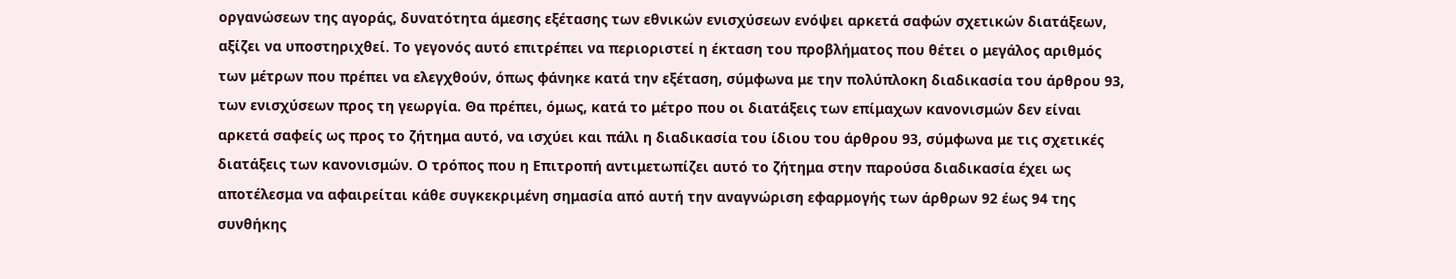οργανώσεων της αγοράς, δυνατότητα άμεσης εξέτασης των εθνικών ενισχύσεων ενόψει αρκετά σαφών σχετικών διατάξεων, αξίζει να υποστηριχθεί. Το γεγονός αυτό επιτρέπει να περιοριστεί η έκταση του προβλήματος που θέτει ο μεγάλος αριθμός των μέτρων που πρέπει να ελεγχθούν, όπως φάνηκε κατά την εξέταση, σύμφωνα με την πολύπλοκη διαδικασία του άρθρου 93, των ενισχύσεων προς τη γεωργία. Θα πρέπει, όμως, κατά το μέτρο που οι διατάξεις των επίμαχων κανονισμών δεν είναι αρκετά σαφείς ως προς το ζήτημα αυτό, να ισχύει και πάλι η διαδικασία του ίδιου του άρθρου 93, σύμφωνα με τις σχετικές διατάξεις των κανονισμών. Ο τρόπος που η Επιτροπή αντιμετωπίζει αυτό το ζήτημα στην παρούσα διαδικασία έχει ως αποτέλεσμα να αφαιρείται κάθε συγκεκριμένη σημασία από αυτή την αναγνώριση εφαρμογής των άρθρων 92 έως 94 της συνθήκης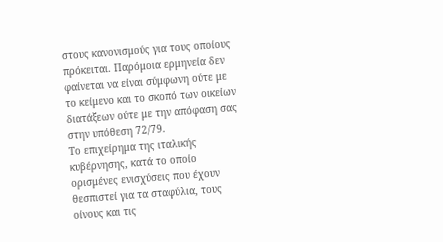στους κανονισμούς για τους οποίους πρόκειται. Παρόμοια ερμηνεία δεν φαίνεται να είναι σύμφωνη ούτε με το κείμενο και το σκοπό των οικείων διατάξεων ούτε με την απόφαση σας στην υπόθεση 72/79.
Το επιχείρημα της ιταλικής κυβέρνησης, κατά το οποίο ορισμένες ενισχύσεις που έχουν θεσπιστεί για τα σταφύλια, τους οίνους και τις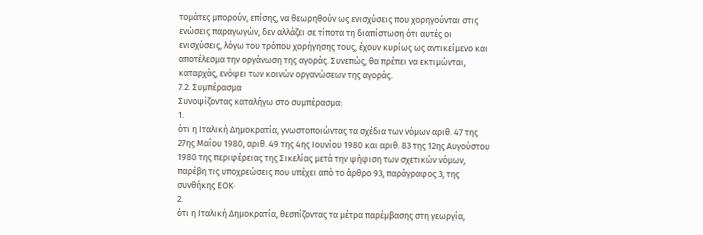τομάτες μπορούν, επίσης, να θεωρηθούν ως ενισχύσεις που χορηγούνται στις ενώσεις παραγωγών, δεν αλλάζει σε τίποτα τη διαπίστωση ότι αυτές οι ενισχύσεις, λόγω του τρόπου χορήγησης τους, έχουν κυρίως ως αντικείμενο και αποτέλεσμα την οργάνωση της αγοράς. Συνεπώς, θα πρέπει να εκτιμώνται, καταρχάς, ενόψει των κοινών οργανώσεων της αγοράς.
7.2. Συμπέρασμα
Συνοψίζοντας καταλήγω στο συμπέρασμα:
1.
ότι η Ιταλική Δημοκρατία, γνωστοποιώντας τα σχέδια των νόμων αριθ. 47 της 27ης Μαΐου 1980, αριθ. 49 της 4ης Ιουνίου 1980 και αριθ. 83 της 12ης Αυγούστου 1980 της περιφέρειας της Σικελίας μετά την ψήφιση των σχετικών νόμων, παρέβη τις υποχρεώσεις που υπέχει από το άρθρο 93, παράγραφος 3, της συνθήκης ΕΟΚ·
2.
ότι η Ιταλική Δημοκρατία, θεσπίζοντας τα μέτρα παρέμβασης στη γεωργία,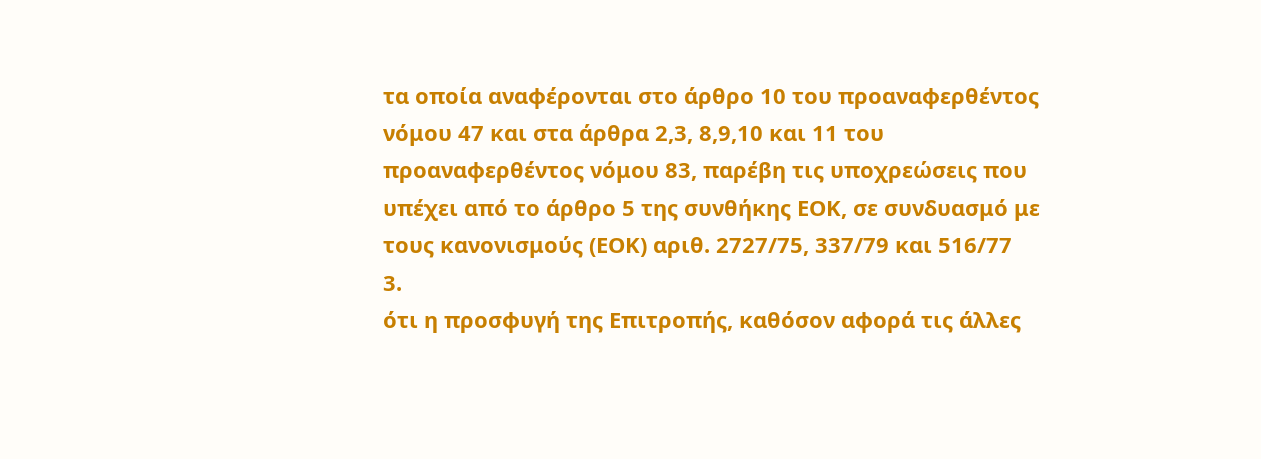τα οποία αναφέρονται στο άρθρο 10 του προαναφερθέντος νόμου 47 και στα άρθρα 2,3, 8,9,10 και 11 του προαναφερθέντος νόμου 83, παρέβη τις υποχρεώσεις που υπέχει από το άρθρο 5 της συνθήκης ΕΟΚ, σε συνδυασμό με τους κανονισμούς (ΕΟΚ) αριθ. 2727/75, 337/79 και 516/77
3.
ότι η προσφυγή της Επιτροπής, καθόσον αφορά τις άλλες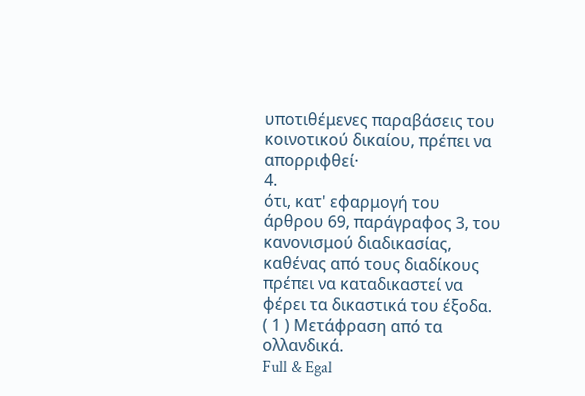υποτιθέμενες παραβάσεις του κοινοτικού δικαίου, πρέπει να απορριφθεί·
4.
ότι, κατ' εφαρμογή του άρθρου 69, παράγραφος 3, του κανονισμού διαδικασίας, καθένας από τους διαδίκους πρέπει να καταδικαστεί να φέρει τα δικαστικά του έξοδα.
( 1 ) Μετάφραση από τα ολλανδικά.
Full & Egal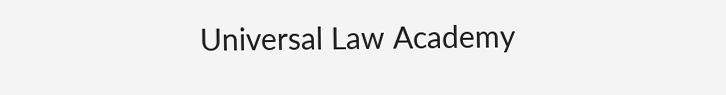Universal Law Academy